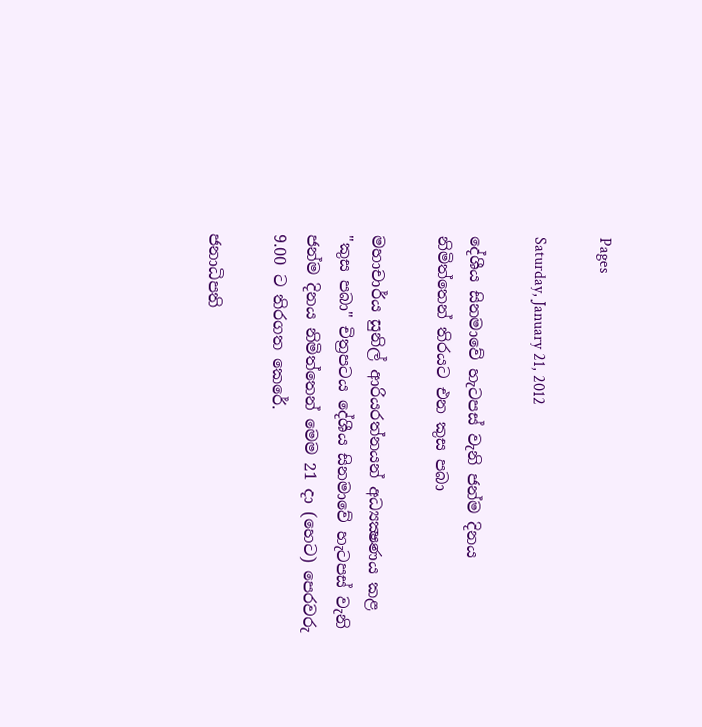Pages

Saturday, January 21, 2012

දේශීය සිනමාවේ හැටපස්‌ වැනි ජන්ම දිනය නිමිත්තෙන් තිරයට එන කුස පබා

මහාචාර්ය සුනිල් ආරියරත්නයන් අධ්‍යක්‍ෂණය කළ "කුස පබා" චිත්‍රපටය දේශීය සිනමාවේ හැටපස්‌ වැනි ජන්ම දිනය නිමිත්තෙන් මෙම 21 දා (හෙට) පෙරවරු 9.00 ට තිරගත කෙරේ.

ජනාධිපති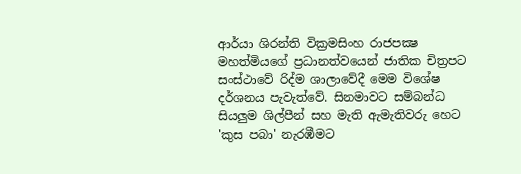ආර්යා ශිරන්ති වික්‍රමසිංහ රාජපක්‍ෂ මහත්මියගේ ප්‍රධානත්වයෙන් ජාතික චිත්‍රපට සංස්‌ථාවේ රිද්ම ශාලාවේදී මෙම විශේෂ දර්ශනය පැවැත්වේ. සිනමාවට සම්බන්ධ සියලුම ශිල්පීන් සහ මැති ඇමැතිවරු හෙට 'කුස පබා' නැරඹීමට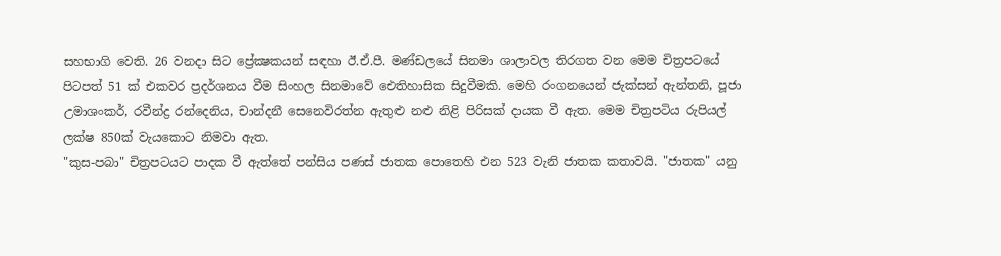සහභාගි වෙති. 26 වනදා සිට ප්‍රේක්‍ෂකයන් සඳහා ඊ.ඒ.පී. මණ්‌ඩලයේ සිනමා ශාලාවල තිරගත වන මෙම චිත්‍රපටයේ පිටපත් 51 ක්‌ එකවර ප්‍රදර්ශනය වීම සිංහල සිනමාවේ ඓතිහාසික සිදුවීමකි. මෙහි රංගනයෙන් ජැක්‌සන් ඇන්තනි, පූජා උමාශංකර්, රවීන්ද්‍ර රන්දෙනිය, චාන්දනී සෙනෙවිරත්න ඇතුළු නළු නිළි පිරිසක්‌ දායක වී ඇත. මෙම චිත්‍රපටිය රුපියල් ලක්‌ෂ 850ක්‌ වැයකොට නිමවා ඇත.
"කුස-පබා" චිත්‍රපටයට පාදක වී ඇත්තේ පන්සිය පණස්‌ ජාතක පොතෙහි එන 523 වැනි ජාතක කතාවයි. "ජාතක" යනු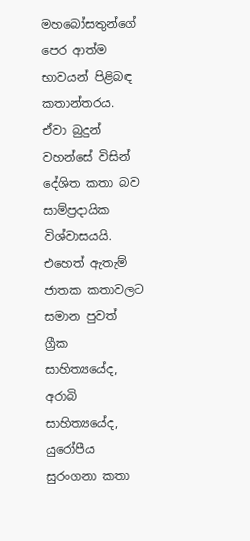මහබෝසතුන්ගේ පෙර ආත්ම භාවයන් පිළිබඳ කතාන්තරය. ඒවා බුදුන් වහන්සේ විසින් දේශිත කතා බව සාම්ප්‍රදායික විශ්වාසයයි. එහෙත් ඇතැම් ජාතක කතාවලට සමාන පුවත් ග්‍රීක සාහිත්‍යයේද, අරාබි සාහිත්‍යයේද, යුරෝපීය සුරංගනා කතා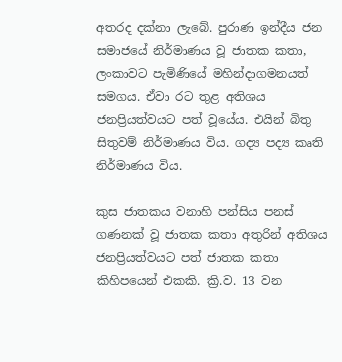අතරද දක්‌නා ලැබේ. පුරාණ ඉන්දීය ජන සමාජයේ නිර්මාණය වූ ජාතක කතා, ලංකාවට පැමිණියේ මහින්දාගමනයත් සමගය. ඒවා රට තුළ අතිශය ජනප්‍රියත්වයට පත් වූයේය. එයින් බිතු සිතුවම් නිර්මාණය විය. ගද්‍ය පද්‍ය කෘති නිර්මාණය විය.

කුස ජාතකය වනාහි පන්සිය පනස්‌ ගණනක්‌ වූ ජාතක කතා අතුරින් අතිශය ජනප්‍රියත්වයට පත් ජාතක කතා කිහිපයෙන් එකකි. ක්‍රි.ව. 13 වන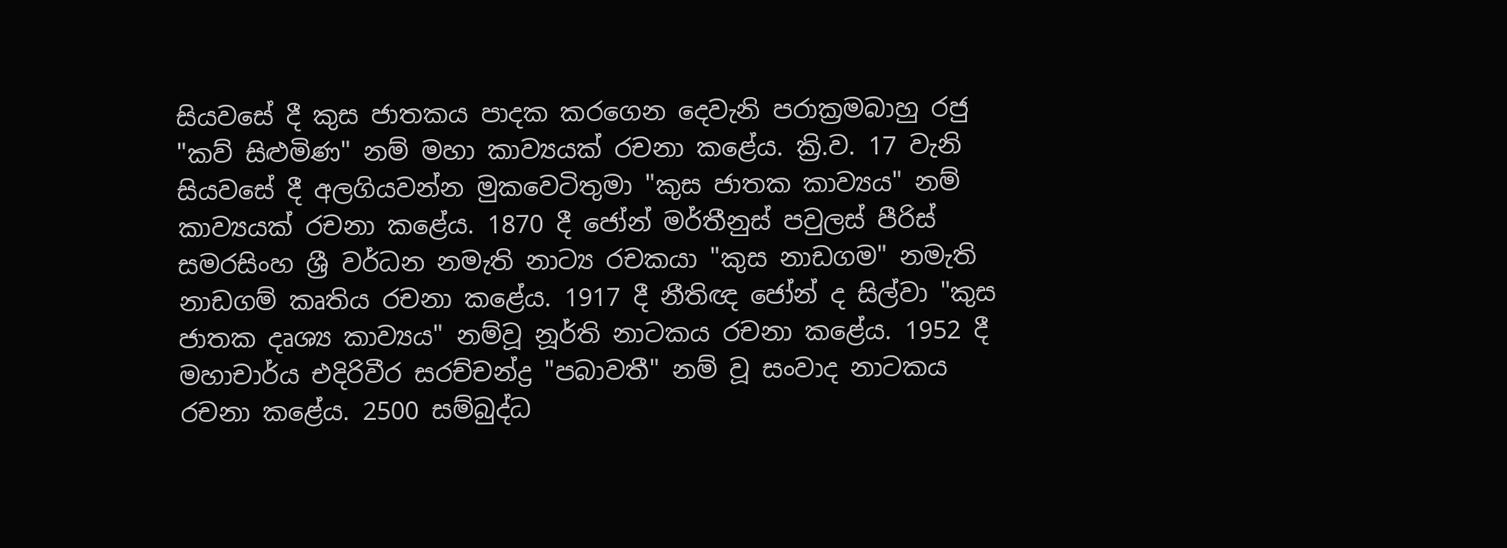සියවසේ දී කුස ජාතකය පාදක කරගෙන දෙවැනි පරාක්‍රමබාහු රජු "කව් සිළුමිණ" නම් මහා කාව්‍යයක්‌ රචනා කළේය. ක්‍රි.ව. 17 වැනි සියවසේ දී අලගියවන්න මුකවෙටිතුමා "කුස ජාතක කාව්‍යය" නම් කාව්‍යයක්‌ රචනා කළේය. 1870 දී ජෝන් මර්තීනුස්‌ පවුලස්‌ පීරිස්‌ සමරසිංහ ශ්‍රී වර්ධන නමැති නාට්‍ය රචකයා "කුස නාඩගම" නමැති නාඩගම් කෘතිය රචනා කළේය. 1917 දී නීතිඥ ජෝන් ද සිල්වා "කුස ජාතක දෘශ්‍ය කාව්‍යය" නම්වූ නූර්ති නාටකය රචනා කළේය. 1952 දී මහාචාර්ය එදිරිවීර සරච්චන්ද්‍ර "පබාවතී" නම් වූ සංවාද නාටකය රචනා කළේය. 2500 සම්බුද්ධ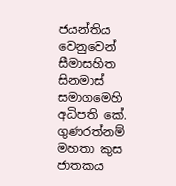ජයන්තිය වෙනුවෙන් සීමාසහිත සිනමාස්‌ සමාගමෙහි අධිපති කේ. ගුණරත්නම් මහතා කුස ජාතකය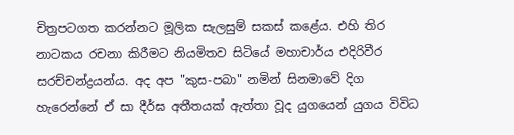චිත්‍රපටගත කරන්නට මූලික සැලසුම් සකස්‌ කළේය. එහි තිර නාටකය රචනා කිරීමට නියමිතව සිටියේ මහාචාර්ය එදිරිවීර සරච්චන්ද්‍රයන්ය. අද අප "කුස-පබා" නමින් සිනමාවේ දිග හැරෙන්නේ ඒ සා දීර්ඝ අතීතයක්‌ ඇත්තා වූද යුගයෙන් යුගය විවිධ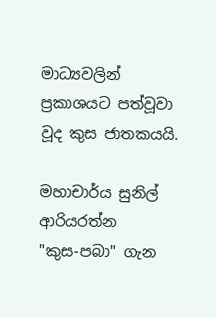මාධ්‍යවලින් ප්‍රකාශයට පත්වූවා වූද කුස ජාතකයයි.

මහාචාර්ය සුනිල් ආරියරත්න
"කුස-පබා" ගැන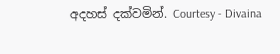අදහස්‌ දක්‌වමින්. Courtesy - Divaina